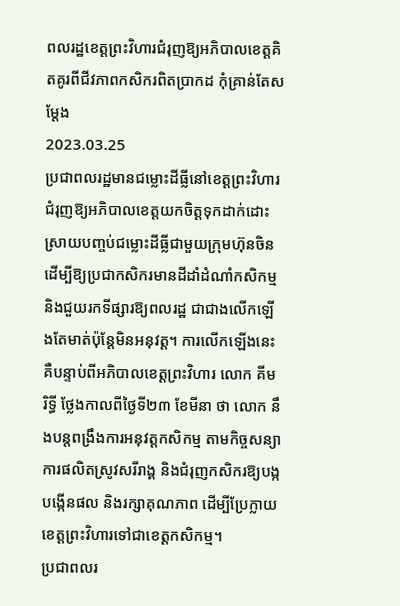ពលរដ្ឋខេត្តព្រះវិហារជំរុញឱ្យអភិបាលខេត្តគិតគូរពីជីវភាពកសិករពិតប្រាកដ កុំគ្រាន់តែសម្ដែង
2023.03.25
ប្រជាពលរដ្ឋមានជម្លោះដីធ្លីនៅខេត្តព្រះវិហារជំរុញឱ្យអភិបាលខេត្តយកចិត្តទុកដាក់ដោះស្រាយបញ្ចប់ជម្លោះដីធ្លីជាមួយក្រុមហ៊ុនចិនដើម្បីឱ្យប្រជាកសិករមានដីដាំដំណាំកសិកម្ម និងជួយរកទីផ្សារឱ្យពលរដ្ឋ ជាជាងលើកឡើងតែមាត់ប៉ុន្តែមិនអនុវត្ត។ ការលើកឡើងនេះគឺបន្ទាប់ពីអភិបាលខេត្តព្រះវិហារ លោក គីម រិទ្ធី ថ្លែងកាលពីថ្ងៃទី២៣ ខែមីនា ថា លោក នឹងបន្តពង្រឹងការអនុវត្តកសិកម្ម តាមកិច្ចសន្យា ការផលិតស្រូវសរីរាង្គ និងជំរុញកសិករឱ្យបង្កបង្កើនផល និងរក្សាគុណភាព ដើម្បីប្រែក្លាយខេត្តព្រះវិហារទៅជាខេត្តកសិកម្ម។
ប្រជាពលរ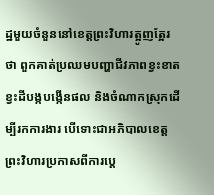ដ្ឋមួយចំនួននៅខេត្តព្រះវិហារត្អូញត្អែរថា ពួកគាត់ប្រឈមបញ្ហាជីវភាពខ្វះខាត ខ្វះដីបង្កបង្កើនផល និងចំណាកស្រុកដើម្បីរកការងារ បើទោះជាអភិបាលខេត្តព្រះវិហារប្រកាសពីការប្ដេ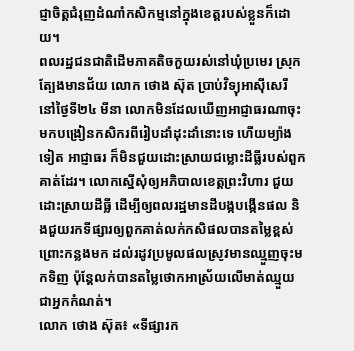ជ្ញាចិត្តជំរុញដំណាំកសិកម្មនៅក្នុងខេត្តរបស់ខ្លួនក៏ដោយ។
ពលរដ្ឋជនជាតិដើមភាគតិចកួយរស់នៅឃុំប្រមេរ ស្រុកត្បែងមានជ័យ លោក ថោង ស៊ុត ប្រាប់វិទ្យុអាស៊ីសេរី នៅថ្ងៃទី២៤ មីនា លោកមិនដែលឃើញអាជ្ញាធរណាចុះមកបង្រៀនកសិករពីរៀបដាំដុះដាំនោះទេ ហើយម្យ៉ាងទៀត អាជ្ញាធរ ក៏មិនជួយដោះស្រាយជម្លោះដីធ្លីរបស់ពួកគាត់ដែរ។ លោកស្នើសុំឲ្យអភិបាលខេត្តព្រះវិហារ ជួយដោះស្រាយដីធ្លី ដើម្បីឲ្យពលរដ្ឋមានដីបង្កបង្កើនផល និងជួយរកទីផ្សារឲ្យពួកគាត់លក់កសិផលបានតម្លៃខ្ពស់ ព្រោះកន្លងមក ដល់រដូវប្រមូលផលស្រូវមានឈ្មួញចុះមកទិញ ប៉ុន្តែលក់បានតម្លៃថោកអាស្រ័យលើមាត់ឈ្មួយជាអ្នកកំណត់។
លោក ថោង ស៊ុត៖ «ទីផ្សារក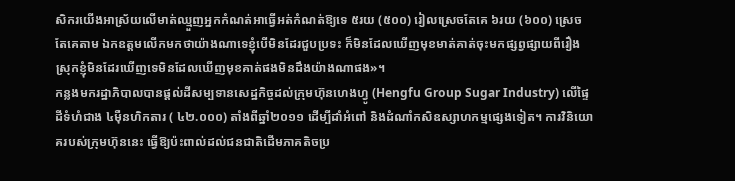សិករយើងអាស្រ័យលើមាត់ឈ្មួញអ្នកកំណត់អាធ្វើអត់កំណត់ឱ្យទេ ៥រយ (៥០០) រៀលស្រេចតែគេ ៦រយ (៦០០) ស្រេចតែគេតាម ឯកឧត្ដមលើកមកថាយ៉ាងណាទេខ្ញុំបើមិនដែរជួបប្រទះ ក៏មិនដែលឃើញមុខមាត់គាត់ចុះមកផ្សព្វផ្សាយពីរឿងស្រុកខ្ញុំមិនដែរឃើញទេមិនដែលឃើញមុខគាត់ផងមិនដឹងយ៉ាងណាផង»។
កន្លងមករដ្ឋាភិបាលបានផ្ដល់ដីសម្បទានសេដ្ឋកិច្ចដល់ក្រុមហ៊ុនហេងហ្វូ (Hengfu Group Sugar Industry) លើផ្ទៃដីទំហំជាង ៤ម៉ឺនហិកតារ ( ៤២.០០០) តាំងពីឆ្នាំ២០១១ ដើម្បីដាំអំពៅ និងដំណាំកសិឧស្សាហកម្មផ្សេងទៀត។ ការវិនិយោគរបស់ក្រុមហ៊ុននេះ ធ្វើឱ្យប៉ះពាល់ដល់ជនជាតិដើមភាគតិចប្រ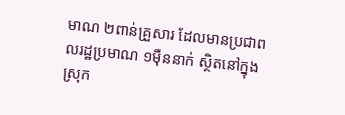មាណ ២ពាន់គ្រួសារ ដែលមានប្រជាពលរដ្ឋប្រមាណ ១ម៉ឺននាក់ ស្ថិតនៅក្នុងស្រុក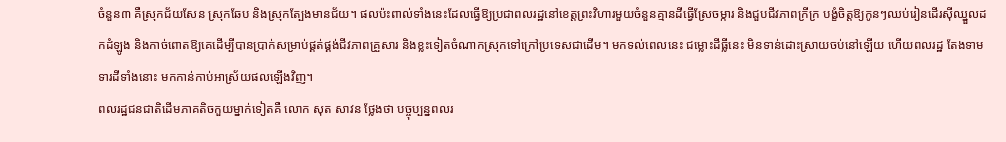ចំនួន៣ គឺស្រុកជ័យសែន ស្រុកឆែប និងស្រុកត្បែងមានជ័យ។ ផលប៉ះពាល់ទាំងនេះដែលធ្វើឱ្យប្រជាពលរដ្ឋនៅខេត្តព្រះវិហារមួយចំនួនគ្មានដីធ្វើស្រែចម្ការ និងជួបជីវភាពក្រីក្រ បង្ខំចិត្តឱ្យកូនៗឈប់រៀនដើរស៊ីឈ្នួលដកដំឡូង និងកាច់ពោតឱ្យគេដើម្បីបានប្រាក់សម្រាប់ផ្គត់ផ្គង់ជីវភាពគ្រួសារ និងខ្លះទៀតចំណាកស្រុកទៅក្រៅប្រទេសជាដើម។ មកទល់ពេលនេះ ជម្លោះដីធ្លីនេះ មិនទាន់ដោះស្រាយចប់នៅឡើយ ហើយពលរដ្ឋ តែងទាមទារដីទាំងនោះ មកកាន់កាប់អាស្រ័យផលឡើងវិញ។
ពលរដ្ឋជនជាតិដើមភាគតិចកួយម្នាក់ទៀតគឺ លោក សុត សាវន ថ្លែងថា បច្ចុប្បន្នពលរ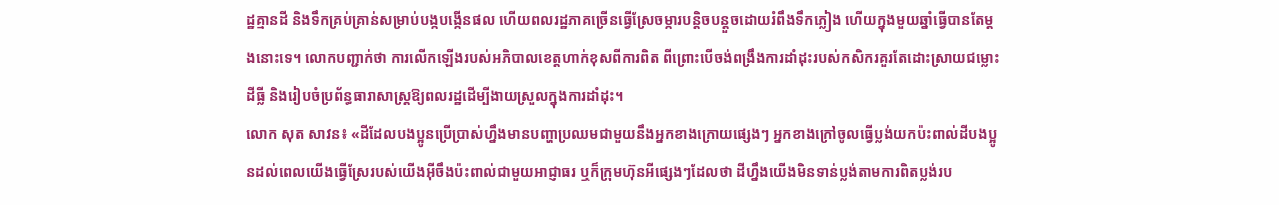ដ្ឋគ្មានដី និងទឹកគ្រប់គ្រាន់សម្រាប់បង្កបង្កើនផល ហើយពលរដ្ឋភាគច្រើនធ្វើស្រែចម្ការបន្តិចបន្តួចដោយរំពឹងទឹកភ្លៀង ហើយក្នុងមួយឆ្នាំធ្វើបានតែម្ដងនោះទេ។ លោកបញ្ជាក់ថា ការលើកឡើងរបស់អភិបាលខេត្តហាក់ខុសពីការពិត ពីព្រោះបើចង់ពង្រឹងការដាំដុះរបស់កសិករគួរតែដោះស្រាយជម្លោះដីធ្លី និងរៀបចំប្រព័ន្ធធារាសាស្ត្រឱ្យពលរដ្ឋដើម្បីងាយស្រួលក្នុងការដាំដុះ។
លោក សុត សាវន៖ «ដីដែលបងប្អូនប្រើប្រាស់ហ្នឹងមានបញ្ហាប្រឈមជាមួយនឹងអ្នកខាងក្រោយផ្សេងៗ អ្នកខាងក្រៅចូលធ្វើប្លង់យកប៉ះពាល់ដីបងប្អូនដល់ពេលយើងធ្វើស្រែរបស់យើងអ៊ីចឹងប៉ះពាល់ជាមួយអាជ្ញាធរ ឬក៏ក្រុមហ៊ុនអីផ្សេងៗដែលថា ដីហ្នឹងយើងមិនទាន់ប្លង់តាមការពិតប្លង់រប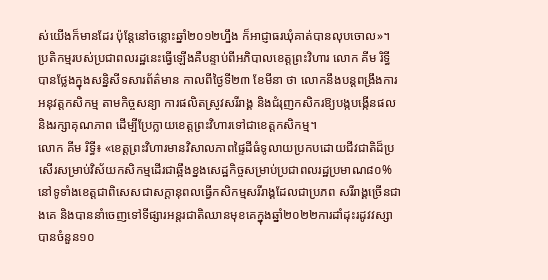ស់យើងក៏មានដែរ ប៉ុន្តែនៅចន្លោះឆ្នាំ២០១២ហ្នឹង ក៏អាជ្ញាធរឃុំគាត់បានលុបចោល»។
ប្រតិកម្មរបស់ប្រជាពលរដ្ឋនេះធ្វើឡើងគឺបន្ទាប់ពីអភិបាលខេត្តព្រះវិហារ លោក គីម រិទ្ធី បានថ្លែងក្នុងសន្និសីទសារព័ត៌មាន កាលពីថ្ងៃទី២៣ ខែមីនា ថា លោកនឹងបន្តពង្រឹងការអនុវត្តកសិកម្ម តាមកិច្ចសន្យា ការផលិតស្រូវសរីរាង្គ និងជំរុញកសិករឱ្យបង្កបង្កើនផល និងរក្សាគុណភាព ដើម្បីប្រែក្លាយខេត្តព្រះវិហារទៅជាខេត្តកសិកម្ម។
លោក គីម រិទ្ធី៖ «ខេត្តព្រះវិហារមានវិសាលភាពផ្ទៃដីធំទូលាយប្រកបដោយជីវជាតិដ៏ប្រសើរសម្រាប់វិស័យកសិកម្មដើរជាឆ្អឹងខ្នងសេដ្ឋកិច្ចសម្រាប់ប្រជាពលរដ្ឋប្រមាណ៨០%នៅទូទាំងខេត្តជាពិសេសជាសក្ដានុពលធ្វើកសិកម្មសរីរាង្គដែលជាប្រភព សរីរាង្គច្រើនជាងគេ និងបាននាំចេញទៅទីផ្សារអន្តរជាតិឈានមុខគេក្នុងឆ្នាំ២០២២ការដាំដុះរដូវវស្សាបានចំនួន១០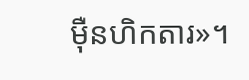ម៉ឺនហិកតារ»។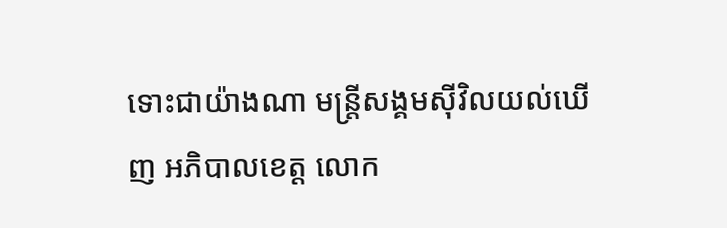ទោះជាយ៉ាងណា មន្ត្រីសង្គមស៊ីវិលយល់ឃើញ អភិបាលខេត្ត លោក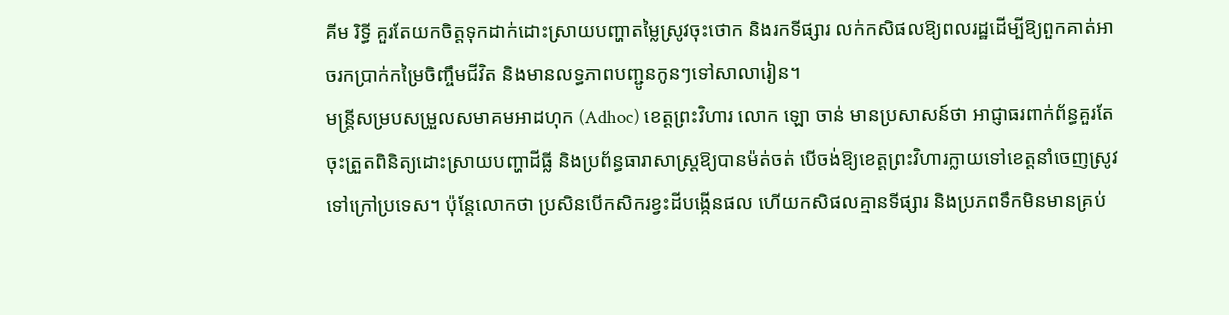គីម រិទ្ធី គួរតែយកចិត្តទុកដាក់ដោះស្រាយបញ្ហាតម្លៃស្រូវចុះថោក និងរកទីផ្សារ លក់កសិផលឱ្យពលរដ្ឋដើម្បីឱ្យពួកគាត់អាចរកប្រាក់កម្រៃចិញ្ចឹមជីវិត និងមានលទ្ធភាពបញ្ជូនកូនៗទៅសាលារៀន។
មន្ត្រីសម្របសម្រួលសមាគមអាដហុក (Adhoc) ខេត្តព្រះវិហារ លោក ឡោ ចាន់ មានប្រសាសន៍ថា អាជ្ញាធរពាក់ព័ន្ធគួរតែចុះត្រួតពិនិត្យដោះស្រាយបញ្ហាដីធ្លី និងប្រព័ន្ធធារាសាស្ត្រឱ្យបានម៉ត់ចត់ បើចង់ឱ្យខេត្តព្រះវិហារក្លាយទៅខេត្តនាំចេញស្រូវទៅក្រៅប្រទេស។ ប៉ុន្តែលោកថា ប្រសិនបើកសិករខ្វះដីបង្កើនផល ហើយកសិផលគ្មានទីផ្សារ និងប្រភពទឹកមិនមានគ្រប់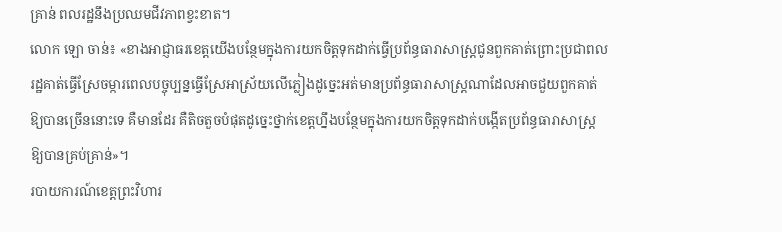គ្រាន់ ពលរដ្ឋនឹងប្រឈមជីវភាពខ្វះខាត។
លោក ឡោ ចាន់៖ «ខាងអាជ្ញាធរខេត្តយើងបន្ថែមក្នុងការយកចិត្តទុកដាក់ធ្វើប្រព័ន្ធធារាសាស្ត្រជូនពួកគាត់ព្រោះប្រជាពលរដ្ឋគាត់ធ្វើស្រែចម្ការពេលបច្ចុប្បន្នធ្វើស្រែអាស្រ័យលើភ្លៀងដូច្នេះអត់មានប្រព័ន្ធធារាសាស្ត្រណាដែលអាចជួយពួកគាត់ឱ្យបានច្រើននោះទេ គឺមានដែរ គឺតិចតួចបំផុតដូច្នេះថ្នាក់ខេត្តហ្នឹងបន្ថែមក្នុងការយកចិត្តទុកដាក់បង្កើតប្រព័ន្ធធារាសាស្ត្រឱ្យបានគ្រប់គ្រាន់»។
របាយការណ៍ខេត្តព្រះវិហារ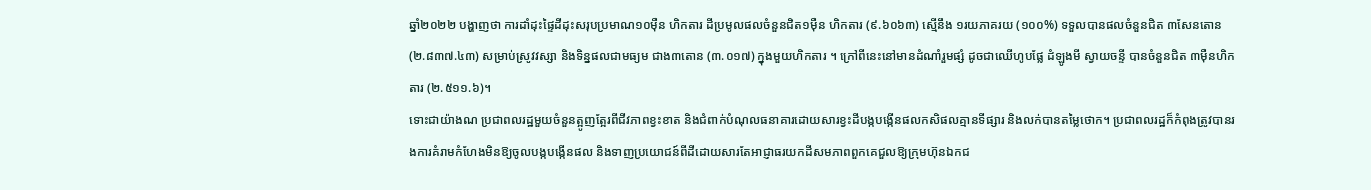ឆ្នាំ២០២២ បង្ហាញថា ការដាំដុះផ្ទៃដីដុះសរុបប្រមាណ១០ម៉ឺន ហិកតារ ដីប្រមូលផលចំនួនជិត១ម៉ឺន ហិកតារ (៩.៦០៦៣) ស្មើនឹង ១រយភាគរយ (១០០%) ទទួលបានផលចំនួនជិត ៣សែនតោន (២.៨៣៧.៤៣) សម្រាប់ស្រូវវស្សា និងទិន្នផលជាមធ្យម ជាង៣តោន (៣.០១៧) ក្នុងមួយហិកតារ ។ ក្រៅពីនេះនៅមានដំណាំរួមផ្សំ ដូចជាឈើហូបផ្លែ ដំឡូងមី ស្វាយចន្ទី បានចំនួនជិត ៣ម៉ឺនហិកតារ (២.៥១១.៦)។
ទោះជាយ៉ាងណ ប្រជាពលរដ្ឋមួយចំនួនត្អូញត្អែរពីជីវភាពខ្វះខាត និងជំពាក់បំណុលធនាគារដោយសារខ្វះដីបង្កបង្កើនផលកសិផលគ្មានទីផ្សារ និងលក់បានតម្លៃថោក។ ប្រជាពលរដ្ឋក៏កំពុងត្រូវបានរងការគំរាមកំហែងមិនឱ្យចូលបង្កបង្កើនផល និងទាញប្រយោជន៍ពីដីដោយសារតែអាជ្ញាធរយកដីសមភាពពួកគេជួលឱ្យក្រុមហ៊ុនឯកជ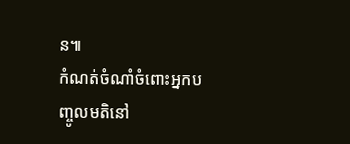ន៕
កំណត់ចំណាំចំពោះអ្នកបញ្ចូលមតិនៅ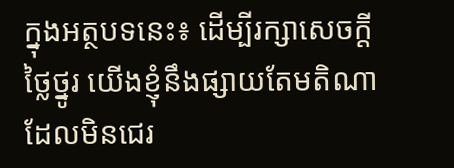ក្នុងអត្ថបទនេះ៖ ដើម្បីរក្សាសេចក្ដីថ្លៃថ្នូរ យើងខ្ញុំនឹងផ្សាយតែមតិណា ដែលមិនជេរ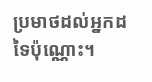ប្រមាថដល់អ្នកដទៃប៉ុណ្ណោះ។